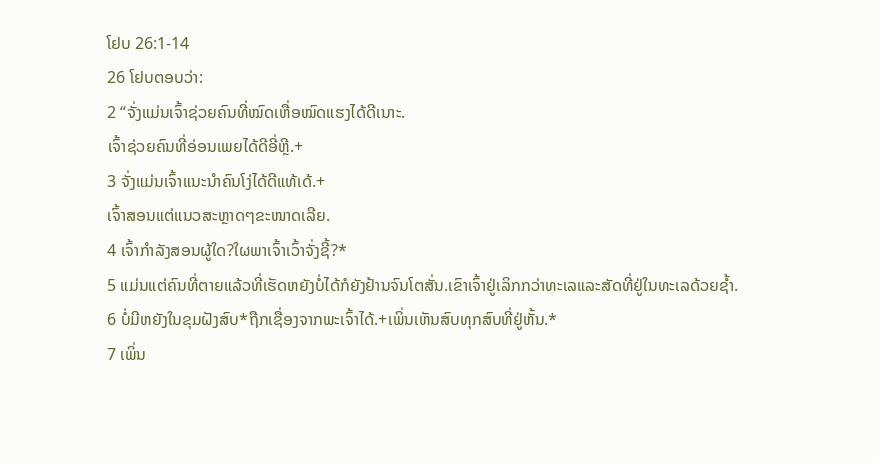ໂຢບ 26:1-14
26 ໂຢບຕອບວ່າ:
2 “ຈັ່ງແມ່ນເຈົ້າຊ່ວຍຄົນທີ່ໝົດເຫື່ອໝົດແຮງໄດ້ດີເນາະ.
ເຈົ້າຊ່ວຍຄົນທີ່ອ່ອນເພຍໄດ້ດີອີ່ຫຼີ.+
3 ຈັ່ງແມ່ນເຈົ້າແນະນຳຄົນໂງ່ໄດ້ດີແທ້ເດ້.+
ເຈົ້າສອນແຕ່ແນວສະຫຼາດໆຂະໜາດເລີຍ.
4 ເຈົ້າກຳລັງສອນຜູ້ໃດ?ໃຜພາເຈົ້າເວົ້າຈັ່ງຊີ້?*
5 ແມ່ນແຕ່ຄົນທີ່ຕາຍແລ້ວທີ່ເຮັດຫຍັງບໍ່ໄດ້ກໍຍັງຢ້ານຈົນໂຕສັ່ນ.ເຂົາເຈົ້າຢູ່ເລິກກວ່າທະເລແລະສັດທີ່ຢູ່ໃນທະເລດ້ວຍຊ້ຳ.
6 ບໍ່ມີຫຍັງໃນຂຸມຝັງສົບ*ຖືກເຊື່ອງຈາກພະເຈົ້າໄດ້.+ເພິ່ນເຫັນສົບທຸກສົບທີ່ຢູ່ຫັ້ນ.*
7 ເພິ່ນ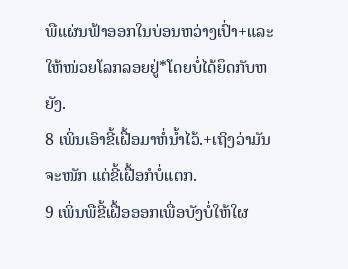ພືແຜ່ນຟ້າອອກໃນບ່ອນຫວ່າງເປົ່າ+ແລະໃຫ້ໜ່ວຍໂລກລອຍຢູ່*ໂດຍບໍ່ໄດ້ຍຶດກັບຫຍັງ.
8 ເພິ່ນເອົາຂີ້ເຝື້ອມາຫໍ່ນ້ຳໄວ້.+ເຖິງວ່າມັນຈະໜັກ ແຕ່ຂີ້ເຝື້ອກໍບໍ່ແຕກ.
9 ເພິ່ນພືຂີ້ເຝື້ອອອກເພື່ອບັງບໍ່ໃຫ້ໃຜ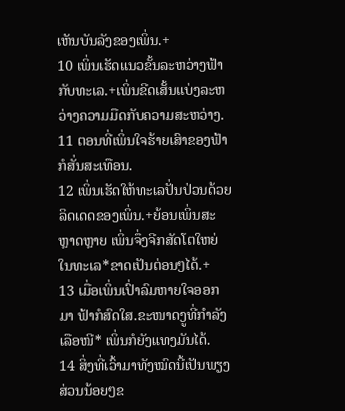ເຫັນບັນລັງຂອງເພິ່ນ.+
10 ເພິ່ນເຮັດແນວຂັ້ນລະຫວ່າງຟ້າກັບທະເລ.+ເພິ່ນຂີດເສັ້ນແບ່ງລະຫວ່າງຄວາມມືດກັບຄວາມສະຫວ່າງ.
11 ຕອນທີ່ເພິ່ນໃຈຮ້າຍເສົາຂອງຟ້າກໍສັ່ນສະເທືອນ.
12 ເພິ່ນເຮັດໃຫ້ທະເລປັ່ນປ່ວນດ້ວຍລິດເດດຂອງເພິ່ນ.+ຍ້ອນເພິ່ນສະຫຼາດຫຼາຍ ເພິ່ນຈຶ່ງຈີກສັດໂຕໃຫຍ່ໃນທະເລ*ຂາດເປັນຕ່ອນໆໄດ້.+
13 ເມື່ອເພິ່ນເປົ່າລົມຫາຍໃຈອອກມາ ຟ້າກໍສົດໃສ.ຂະໜາດງູທີ່ກຳລັງເລືອໜີ* ເພິ່ນກໍຍັງແທງມັນໄດ້.
14 ສິ່ງທີ່ເວົ້າມາທັງໝົດນີ້ເປັນພຽງສ່ວນນ້ອຍໆຂ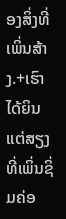ອງສິ່ງທີ່ເພິ່ນສ້າງ.+ເຮົາໄດ້ຍິນແຕ່ສຽງທີ່ເພິ່ນຊິ່ມຄ່ອ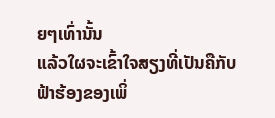ຍໆເທົ່ານັ້ນ
ແລ້ວໃຜຈະເຂົ້າໃຈສຽງທີ່ເປັນຄືກັບຟ້າຮ້ອງຂອງເພິ່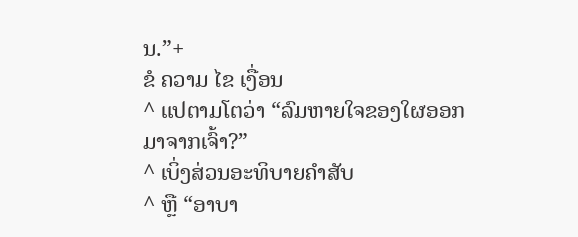ນ.”+
ຂໍ ຄວາມ ໄຂ ເງື່ອນ
^ ແປຕາມໂຕວ່າ “ລົມຫາຍໃຈຂອງໃຜອອກມາຈາກເຈົ້າ?”
^ ເບິ່ງສ່ວນອະທິບາຍຄຳສັບ
^ ຫຼື “ອາບາ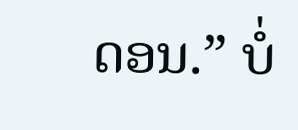ດອນ.” ບໍ່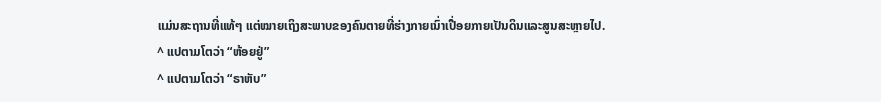ແມ່ນສະຖານທີ່ແທ້ໆ ແຕ່ໝາຍເຖິງສະພາບຂອງຄົນຕາຍທີ່ຮ່າງກາຍເນົ່າເປື່ອຍກາຍເປັນດິນແລະສູນສະຫຼາຍໄປ.
^ ແປຕາມໂຕວ່າ “ຫ້ອຍຢູ່”
^ ແປຕາມໂຕວ່າ “ຣາຫັບ”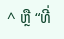^ ຫຼື “ທີ່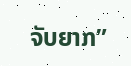ຈັບຍາກ”